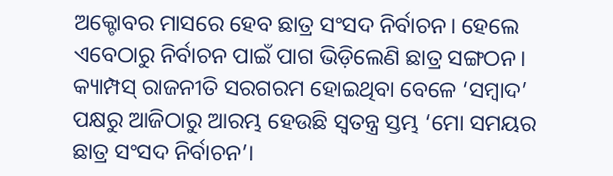ଅକ୍ଟୋବର ମାସରେ ହେବ ଛାତ୍ର ସଂସଦ ନିର୍ବାଚନ। ହେଲେ ଏବେଠାରୁ ନିର୍ବାଚନ ପାଇଁ ପାଗ ଭିଡ଼ିଲେଣି ଛାତ୍ର ସଙ୍ଗଠନ। କ୍ୟାମ୍ପସ୍ ରାଜନୀତି ସରଗରମ ହୋଇଥିବା ବେଳେ ‘ସମ୍ବାଦ’ ପକ୍ଷରୁ ଆଜିଠାରୁ ଆରମ୍ଭ ହେଉଛି ସ୍ୱତନ୍ତ୍ର ସ୍ତମ୍ଭ ‘ମୋ ସମୟର ଛାତ୍ର ସଂସଦ ନିର୍ବାଚନ’।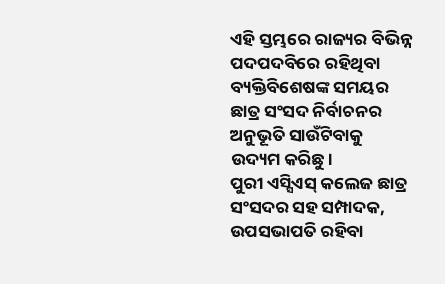ଏହି ସ୍ତମ୍ଭରେ ରାଜ୍ୟର ବିଭିନ୍ନ ପଦପଦବିରେ ରହିଥିବା ବ୍ୟକ୍ତିବିଶେଷଙ୍କ ସମୟର ଛାତ୍ର ସଂସଦ ନିର୍ବାଚନର ଅନୁଭୂତି ସାଉଁଟିବାକୁ ଉଦ୍ୟମ କରିଛୁ।
ପୁରୀ ଏସ୍ସିଏସ୍ କଲେଜ ଛାତ୍ର ସଂସଦର ସହ ସମ୍ପାଦକ, ଉପସଭାପତି ରହିବା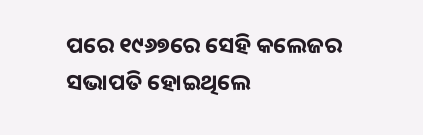ପରେ ୧୯୬୭ରେ ସେହି କଲେଜର ସଭାପତି ହୋଇଥିଲେ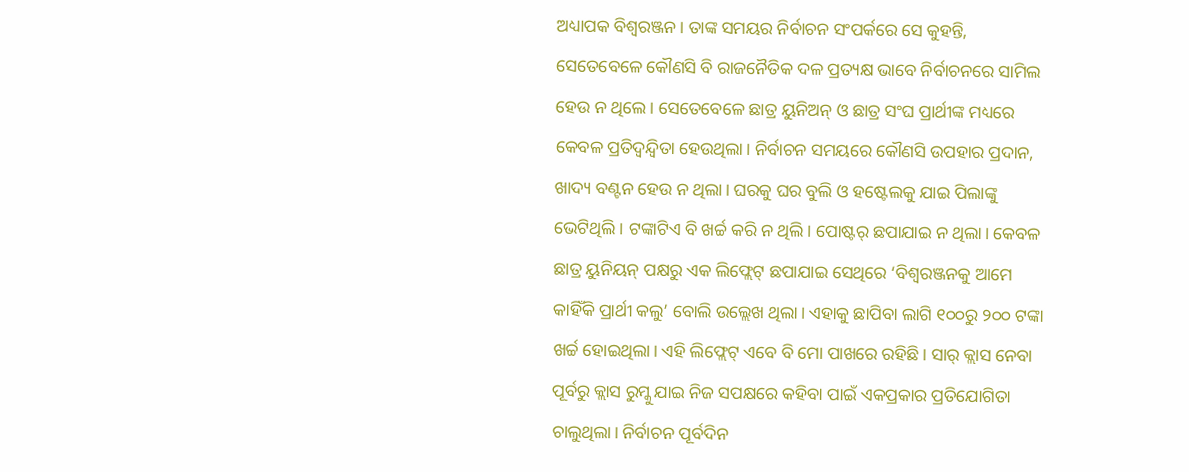ଅଧ୍ୟାପକ ବିଶ୍ୱରଞ୍ଜନ। ତାଙ୍କ ସମୟର ନିର୍ବାଚନ ସଂପର୍କରେ ସେ କୁହନ୍ତି, ସେତେବେଳେ କୌଣସି ବି ରାଜନୈତିକ ଦଳ ପ୍ରତ୍ୟକ୍ଷ ଭାବେ ନିର୍ବାଚନରେ ସାମିଲ ହେଉ ନ ଥିଲେ। ସେତେବେଳେ ଛାତ୍ର ୟୁନିଅନ୍ ଓ ଛାତ୍ର ସଂଘ ପ୍ରାର୍ଥୀଙ୍କ ମଧ୍ୟରେ କେବଳ ପ୍ରତିଦ୍ୱନ୍ଦ୍ୱିତା ହେଉଥିଲା। ନିର୍ବାଚନ ସମୟରେ କୌଣସି ଉପହାର ପ୍ରଦାନ, ଖାଦ୍ୟ ବଣ୍ଟନ ହେଉ ନ ଥିଲା। ଘରକୁ ଘର ବୁଲି ଓ ହଷ୍ଟେଲକୁ ଯାଇ ପିଲାଙ୍କୁ ଭେଟିଥିଲି। ଟଙ୍କାଟିଏ ବି ଖର୍ଚ୍ଚ କରି ନ ଥିଲି। ପୋଷ୍ଟର୍ ଛପାଯାଇ ନ ଥିଲା। କେବଳ ଛାତ୍ର ୟୁନିୟନ୍ ପକ୍ଷରୁ ଏକ ଲିଫ୍ଲେଟ୍ ଛପାଯାଇ ସେଥିରେ ‘ବିଶ୍ୱରଞ୍ଜନକୁ ଆମେ କାହିଁକି ପ୍ରାର୍ଥୀ କଲୁ’ ବୋଲି ଉଲ୍ଲେଖ ଥିଲା। ଏହାକୁ ଛାପିବା ଲାଗି ୧୦୦ରୁ ୨୦୦ ଟଙ୍କା ଖର୍ଚ୍ଚ ହୋଇଥିଲା। ଏହି ଲିଫ୍ଲେଟ୍ ଏବେ ବି ମୋ ପାଖରେ ରହିଛି। ସାର୍ କ୍ଲାସ ନେବା ପୂର୍ବରୁ କ୍ଲାସ ରୁମ୍କୁ ଯାଇ ନିଜ ସପକ୍ଷରେ କହିବା ପାଇଁ ଏକପ୍ରକାର ପ୍ରତିଯୋଗିତା ଚାଲୁଥିଲା। ନିର୍ବାଚନ ପୂର୍ବଦିନ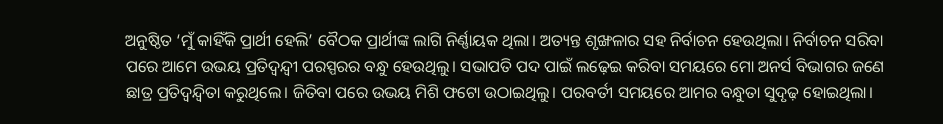ଅନୁଷ୍ଠିତ ‘ମୁଁ କାହିଁକି ପ୍ରାର୍ଥୀ ହେଲି’ ବୈଠକ ପ୍ରାର୍ଥୀଙ୍କ ଲାଗି ନିର୍ଣ୍ଣାୟକ ଥିଲା। ଅତ୍ୟନ୍ତ ଶୃଙ୍ଖଳାର ସହ ନିର୍ବାଚନ ହେଉଥିଲା। ନିର୍ବାଚନ ସରିବା ପରେ ଆମେ ଉଭୟ ପ୍ରତିଦ୍ୱନ୍ଦ୍ୱୀ ପରସ୍ପରର ବନ୍ଧୁ ହେଉଥିଲୁ। ସଭାପତି ପଦ ପାଇଁ ଲଢ଼େଇ କରିବା ସମୟରେ ମୋ ଅନର୍ସ ବିଭାଗର ଜଣେ ଛାତ୍ର ପ୍ରତିଦ୍ୱନ୍ଦ୍ୱିତା କରୁଥିଲେ। ଜିତିବା ପରେ ଉଭୟ ମିଶି ଫଟୋ ଉଠାଇଥିଲୁ। ପରବର୍ତୀ ସମୟରେ ଆମର ବନ୍ଧୁତା ସୁଦୃଢ଼ ହୋଇଥିଲା।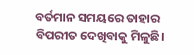ବର୍ତମାନ ସମୟରେ ତାହାର ବିପରୀତ ଦେଖିବାକୁ ମିଳୁଛି।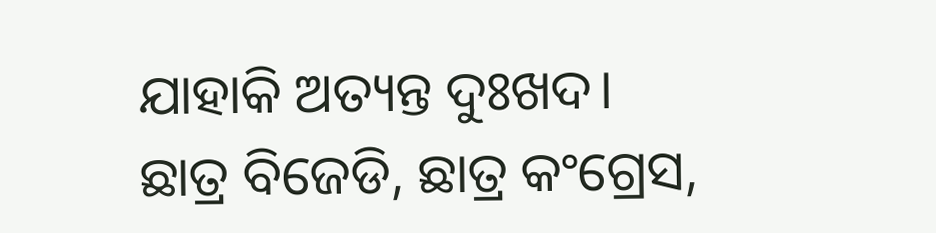ଯାହାକି ଅତ୍ୟନ୍ତ ଦୁଃଖଦ। ଛାତ୍ର ବିଜେଡି, ଛାତ୍ର କଂଗ୍ରେସ,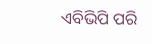ଏବିଭିପି ପରି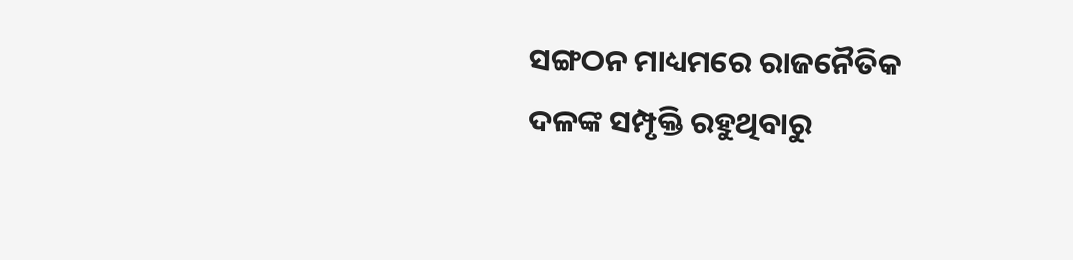ସଙ୍ଗଠନ ମାଧ୍ୟମରେ ରାଜନୈତିକ ଦଳଙ୍କ ସମ୍ପୃକ୍ତି ରହୁଥିବାରୁ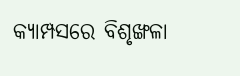କ୍ୟାମ୍ପସରେ ବିଶୃଙ୍ଖଳା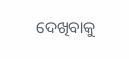ଦେଖିବାକୁ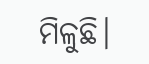ମିଳୁଛି।